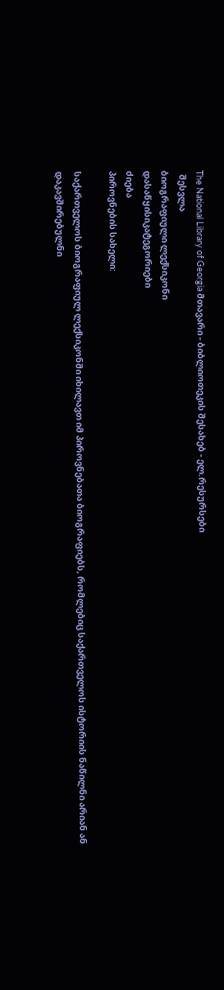The National Library of Georgia მთავარი - ბიბლიოთეკის შესახებ - ელ.რესურსები
  შესვლა
ბიოგრაფიული ლექსიკონი
დასაწყისიკატეგორიები
ძიება
პიროვნების სახელი:

საქართველოს ბიოგრაფიულ ლექსიკონში იხილავთ იმ პიროვნებათა ბიოგრაფიებს, რომლებიც საქართველოს ისტორიის ნაწილნი არიან ან დაკავშირებულნი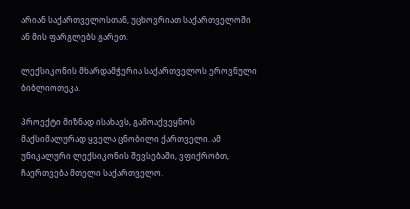არიან საქართველოსთან, უცხოვრიათ საქართველოში ან მის ფარგლებს გარეთ.

ლექსიკონის მხარდამჭერია საქართველოს ეროვნული ბიბლიოთეკა.

პროექტი მიზნად ისახავს, გამოაქვეყნოს მაქსიმალურად ყველა ცნობილი ქართველი. ამ უნიკალური ლექსიკონის შევსებაში, ვფიქრობთ, ჩაერთვება მთელი საქართველო.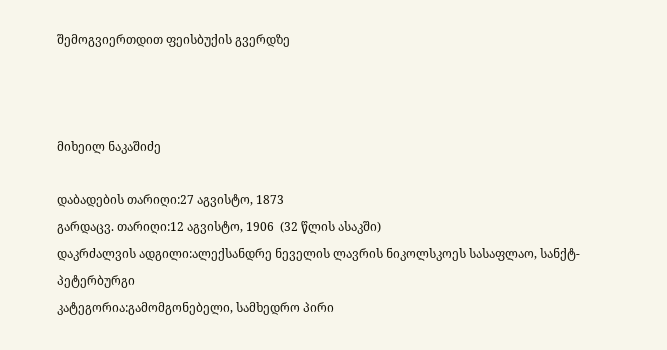შემოგვიერთდით ფეისბუქის გვერდზე



მიხეილ ნაკაშიძე

დაბადების თარიღი:27 აგვისტო, 1873
გარდაცვ. თარიღი:12 აგვისტო, 1906  (32 წლის ასაკში)
დაკრძალვის ადგილი:ალექსანდრე ნეველის ლავრის ნიკოლსკოეს სასაფლაო, სანქტ-პეტერბურგი
კატეგორია:გამომგონებელი, სამხედრო პირი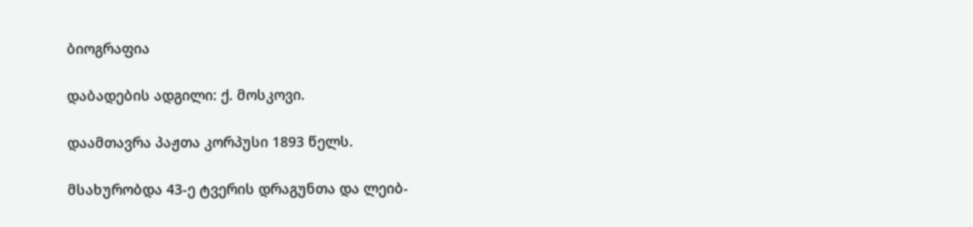ბიოგრაფია

დაბადების ადგილი: ქ. მოსკოვი.

დაამთავრა პაჟთა კორპუსი 1893 წელს.

მსახურობდა 43-ე ტვერის დრაგუნთა და ლეიბ-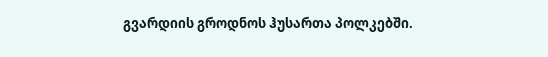გვარდიის გროდნოს ჰუსართა პოლკებში.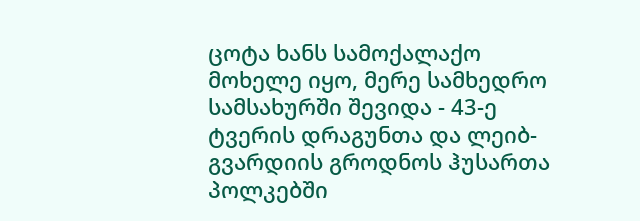ცოტა ხანს სამოქალაქო მოხელე იყო, მერე სამხედრო სამსახურში შევიდა - 43-ე ტვერის დრაგუნთა და ლეიბ-გვარდიის გროდნოს ჰუსართა პოლკებში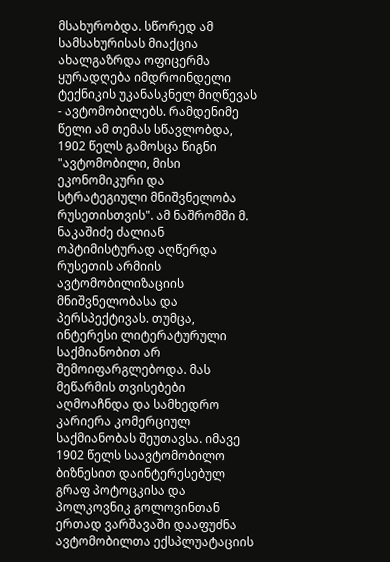მსახურობდა. სწორედ ამ სამსახურისას მიაქცია ახალგაზრდა ოფიცერმა ყურადღება იმდროინდელი ტექნიკის უკანასკნელ მიღწევას - ავტომობილებს. რამდენიმე წელი ამ თემას სწავლობდა, 1902 წელს გამოსცა წიგნი "ავტომობილი, მისი ეკონომიკური და სტრატეგიული მნიშვნელობა რუსეთისთვის". ამ ნაშრომში მ. ნაკაშიძე ძალიან ოპტიმისტურად აღწერდა რუსეთის არმიის ავტომობილიზაციის მნიშვნელობასა და პერსპექტივას. თუმცა, ინტერესი ლიტერატურული საქმიანობით არ შემოიფარგლებოდა. მას მეწარმის თვისებები აღმოაჩნდა და სამხედრო კარიერა კომერციულ საქმიანობას შეუთავსა. იმავე 1902 წელს საავტომობილო ბიზნესით დაინტერესებულ გრაფ პოტოცკისა და პოლკოვნიკ გოლოვინთან ერთად ვარშავაში დააფუძნა ავტომობილთა ექსპლუატაციის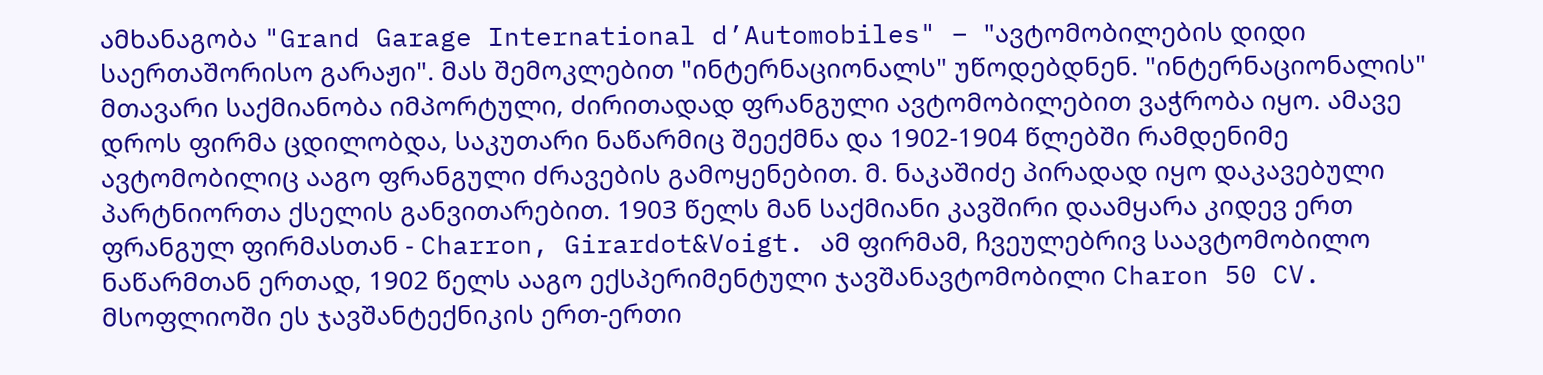ამხანაგობა "Grand Garage International d’Automobiles" – "ავტომობილების დიდი საერთაშორისო გარაჟი". მას შემოკლებით "ინტერნაციონალს" უწოდებდნენ. "ინტერნაციონალის" მთავარი საქმიანობა იმპორტული, ძირითადად ფრანგული ავტომობილებით ვაჭრობა იყო. ამავე დროს ფირმა ცდილობდა, საკუთარი ნაწარმიც შეექმნა და 1902-1904 წლებში რამდენიმე ავტომობილიც ააგო ფრანგული ძრავების გამოყენებით. მ. ნაკაშიძე პირადად იყო დაკავებული პარტნიორთა ქსელის განვითარებით. 1903 წელს მან საქმიანი კავშირი დაამყარა კიდევ ერთ ფრანგულ ფირმასთან - Charron, Girardot&Voigt. ამ ფირმამ, ჩვეულებრივ საავტომობილო ნაწარმთან ერთად, 1902 წელს ააგო ექსპერიმენტული ჯავშანავტომობილი Charon 50 CV. მსოფლიოში ეს ჯავშანტექნიკის ერთ-ერთი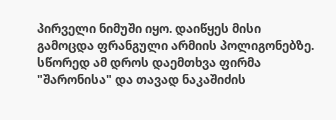პირველი ნიმუში იყო. დაიწყეს მისი გამოცდა ფრანგული არმიის პოლიგონებზე. სწორედ ამ დროს დაემთხვა ფირმა "შარონისა" და თავად ნაკაშიძის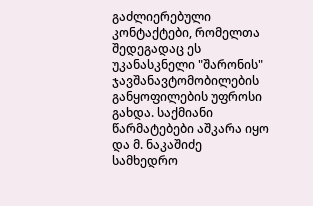გაძლიერებული კონტაქტები, რომელთა შედეგადაც ეს უკანასკნელი "შარონის" ჯავშანავტომობილების განყოფილების უფროსი გახდა. საქმიანი წარმატებები აშკარა იყო და მ. ნაკაშიძე სამხედრო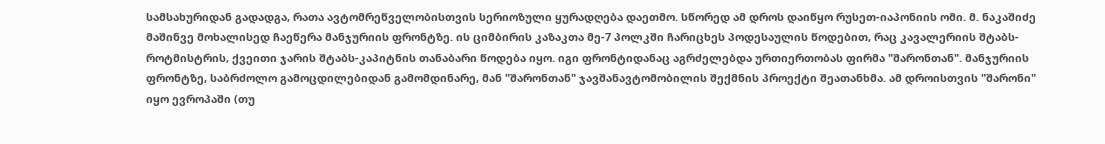სამსახურიდან გადადგა, რათა ავტომრეწველობისთვის სერიოზული ყურადღება დაეთმო. სწორედ ამ დროს დაიწყო რუსეთ-იაპონიის ომი. მ. ნაკაშიძე მაშინვე მოხალისედ ჩაეწერა მანჯურიის ფრონტზე. ის ციმბირის კაზაკთა მე-7 პოლკში ჩარიცხეს პოდესაულის წოდებით, რაც კავალერიის შტაბს-როტმისტრის, ქვეითი ჯარის შტაბს-კაპიტნის თანაბარი წოდება იყო. იგი ფრონტიდანაც აგრძელებდა ურთიერთობას ფირმა "შარონთან". მანჯურიის ფრონტზე, საბრძოლო გამოცდილებიდან გამომდინარე, მან "შარონთან" ჯავშანავტომობილის შექმნის პროექტი შეათანხმა. ამ დროისთვის "შარონი" იყო ევროპაში (თუ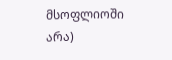მსოფლიოში არა)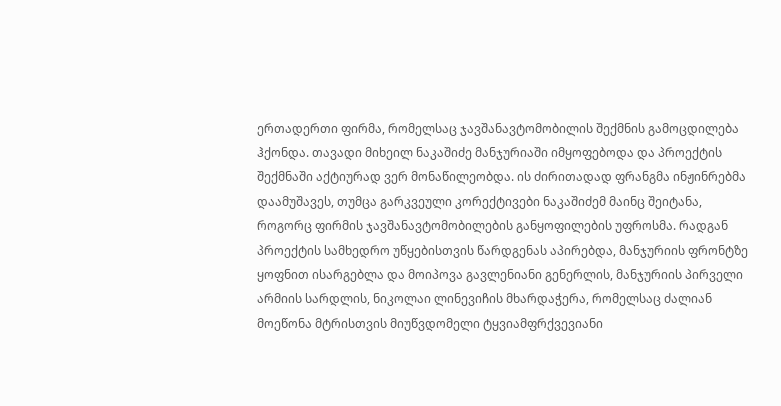ერთადერთი ფირმა, რომელსაც ჯავშანავტომობილის შექმნის გამოცდილება ჰქონდა. თავადი მიხეილ ნაკაშიძე მანჯურიაში იმყოფებოდა და პროექტის შექმნაში აქტიურად ვერ მონაწილეობდა. ის ძირითადად ფრანგმა ინჟინრებმა დაამუშავეს, თუმცა გარკვეული კორექტივები ნაკაშიძემ მაინც შეიტანა, როგორც ფირმის ჯავშანავტომობილების განყოფილების უფროსმა. რადგან პროექტის სამხედრო უწყებისთვის წარდგენას აპირებდა, მანჯურიის ფრონტზე ყოფნით ისარგებლა და მოიპოვა გავლენიანი გენერლის, მანჯურიის პირველი არმიის სარდლის, ნიკოლაი ლინევიჩის მხარდაჭერა, რომელსაც ძალიან მოეწონა მტრისთვის მიუწვდომელი ტყვიამფრქვევიანი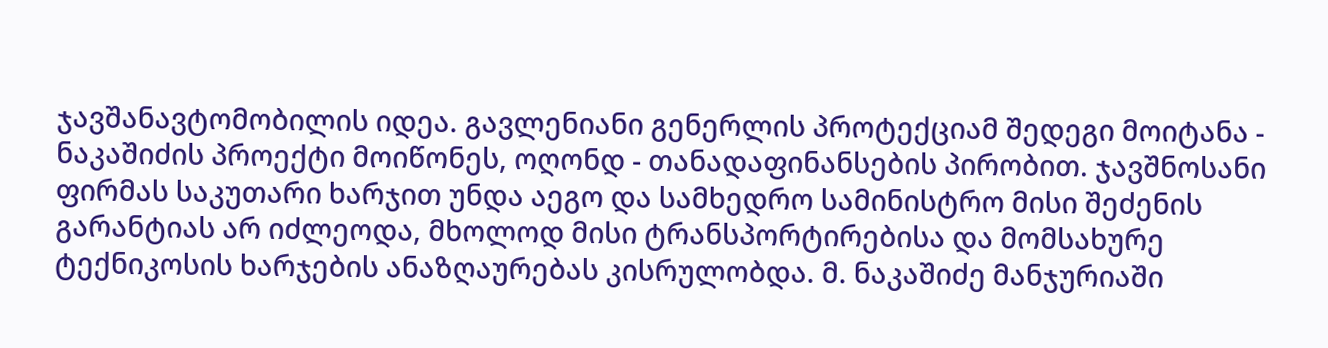ჯავშანავტომობილის იდეა. გავლენიანი გენერლის პროტექციამ შედეგი მოიტანა - ნაკაშიძის პროექტი მოიწონეს, ოღონდ - თანადაფინანსების პირობით. ჯავშნოსანი ფირმას საკუთარი ხარჯით უნდა აეგო და სამხედრო სამინისტრო მისი შეძენის გარანტიას არ იძლეოდა, მხოლოდ მისი ტრანსპორტირებისა და მომსახურე ტექნიკოსის ხარჯების ანაზღაურებას კისრულობდა. მ. ნაკაშიძე მანჯურიაში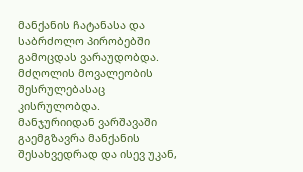მანქანის ჩატანასა და საბრძოლო პირობებში გამოცდას ვარაუდობდა. მძღოლის მოვალეობის შესრულებასაც კისრულობდა. მანჯურიიდან ვარშავაში გაემგზავრა მანქანის შესახვედრად და ისევ უკან,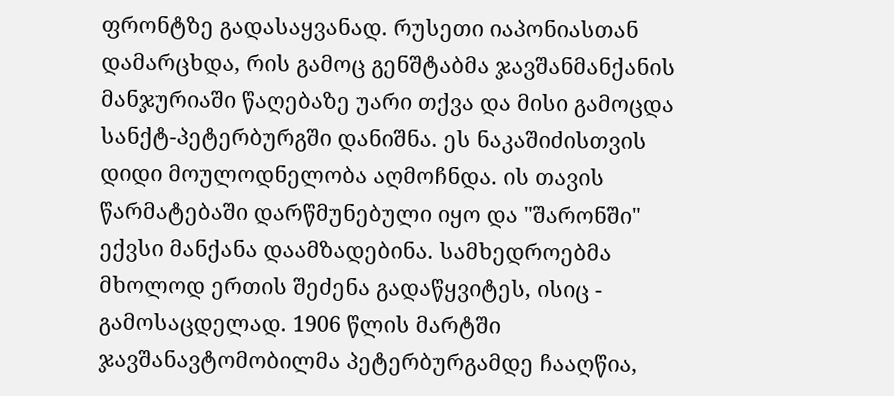ფრონტზე გადასაყვანად. რუსეთი იაპონიასთან დამარცხდა, რის გამოც გენშტაბმა ჯავშანმანქანის მანჯურიაში წაღებაზე უარი თქვა და მისი გამოცდა სანქტ-პეტერბურგში დანიშნა. ეს ნაკაშიძისთვის დიდი მოულოდნელობა აღმოჩნდა. ის თავის წარმატებაში დარწმუნებული იყო და "შარონში" ექვსი მანქანა დაამზადებინა. სამხედროებმა მხოლოდ ერთის შეძენა გადაწყვიტეს, ისიც - გამოსაცდელად. 1906 წლის მარტში ჯავშანავტომობილმა პეტერბურგამდე ჩააღწია,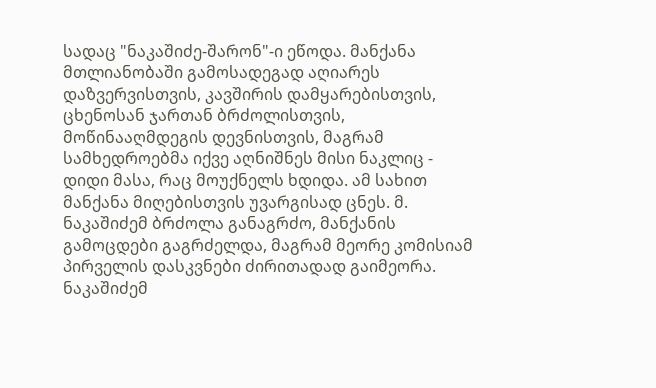სადაც "ნაკაშიძე-შარონ"-ი ეწოდა. მანქანა მთლიანობაში გამოსადეგად აღიარეს დაზვერვისთვის, კავშირის დამყარებისთვის, ცხენოსან ჯართან ბრძოლისთვის, მოწინააღმდეგის დევნისთვის, მაგრამ სამხედროებმა იქვე აღნიშნეს მისი ნაკლიც - დიდი მასა, რაც მოუქნელს ხდიდა. ამ სახით მანქანა მიღებისთვის უვარგისად ცნეს. მ. ნაკაშიძემ ბრძოლა განაგრძო, მანქანის გამოცდები გაგრძელდა, მაგრამ მეორე კომისიამ პირველის დასკვნები ძირითადად გაიმეორა. ნაკაშიძემ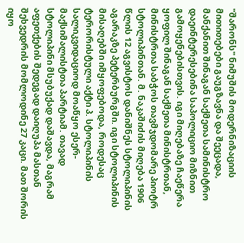"შარონს" ნიმუშის მოდერნიზაციის მითითებები გაუგზავნა და შეეცადა, მანქანით შინაგან საქმეთა სამინისტრო დაეინტერესებინა საპოლიციო მიზნით გამოყენებისთვის. იგი მიღებაზე ჩაეწერა ყოფილ შინაგან საქმეთა მინისტრთან, მინისტრთა საბჭოს თავმჯდომარე პიოტრ სტოლიპინთან. მ. ნაკაშიძის მიღება 1906 წლის 12 აგვისტოს დანიშნეს სტოლიპინის აგარაკზე პეტერბურგში. იგი სტოლიპინის მისაღებში იმყოფებოდა, როდესაც ტერორისტული აქტი პ. სტოლიპინის სალიკვიდაციოდ მოაწყო ესერ-მაქსიმალისტთა პარტიამ. თავად სტოლიპინი მსუბუქად დაშავდა, მაგრამ აფეთქების შედეგად დაიღუპა მასთან შეხვედრის მომლოდინე 27 კაცი. მათ შორის იყო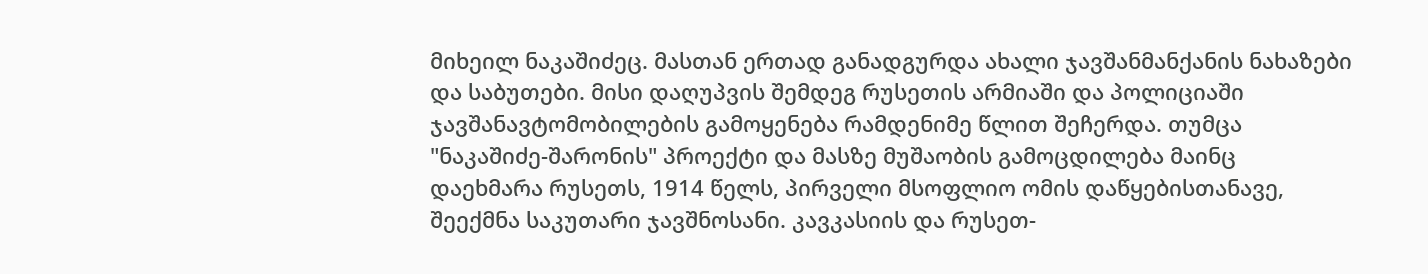მიხეილ ნაკაშიძეც. მასთან ერთად განადგურდა ახალი ჯავშანმანქანის ნახაზები და საბუთები. მისი დაღუპვის შემდეგ რუსეთის არმიაში და პოლიციაში ჯავშანავტომობილების გამოყენება რამდენიმე წლით შეჩერდა. თუმცა "ნაკაშიძე-შარონის" პროექტი და მასზე მუშაობის გამოცდილება მაინც დაეხმარა რუსეთს, 1914 წელს, პირველი მსოფლიო ომის დაწყებისთანავე, შეექმნა საკუთარი ჯავშნოსანი. კავკასიის და რუსეთ-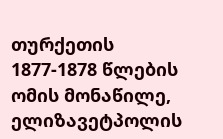თურქეთის 1877-1878 წლების ომის მონაწილე, ელიზავეტპოლის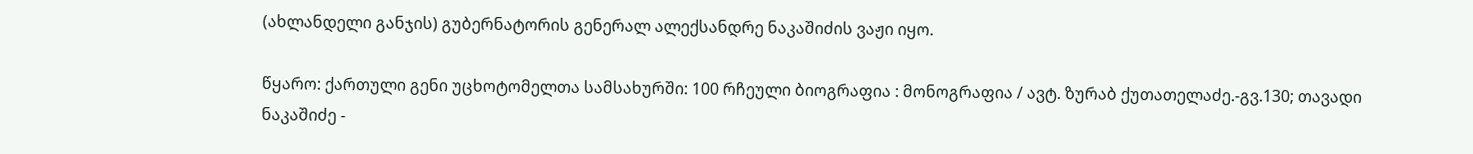(ახლანდელი განჯის) გუბერნატორის გენერალ ალექსანდრე ნაკაშიძის ვაჟი იყო.

წყარო: ქართული გენი უცხოტომელთა სამსახურში: 100 რჩეული ბიოგრაფია : მონოგრაფია / ავტ. ზურაბ ქუთათელაძე.-გვ.130; თავადი ნაკაშიძე -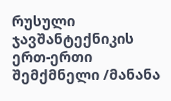რუსული ჯავშანტექნიკის ერთ-ერთი შემქმნელი /მანანა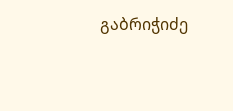გაბრიჭიძე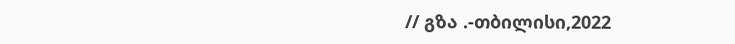// გზა .-თბილისი,2022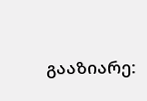გააზიარე: